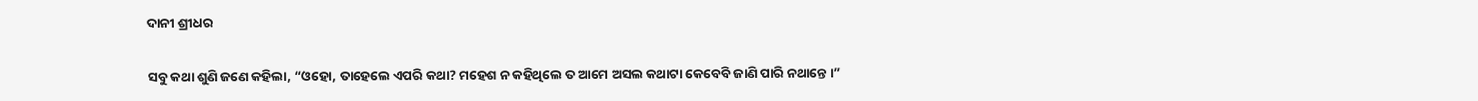ଦାନୀ ଶ୍ରୀଧର

ସବୁ କଥା ଶୁଣି ଜଣେ କହିଲା, “ଓହୋ, ତାହେଲେ ଏପରି କଥା? ମହେଶ ନ କହିଥିଲେ ତ ଆମେ ଅସଲ କଥାଟା କେବେବି ଜାଣି ପାରି ନଥାନ୍ତେ ।”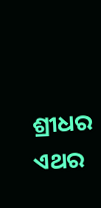ଶ୍ରୀଧର ଏଥର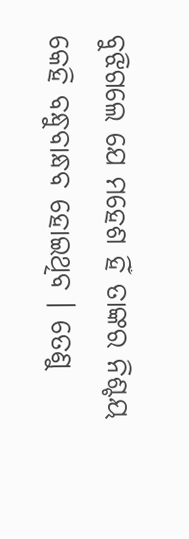ବୁଝିଗଲେ ଯେ ମହେଶ ହିଁ ତାଙ୍କର ନିଶ୍ଚୟ କେହି ବନ୍ଧୁବାନ୍ଧବ ହୋଇଥିବ । ତେଣୁ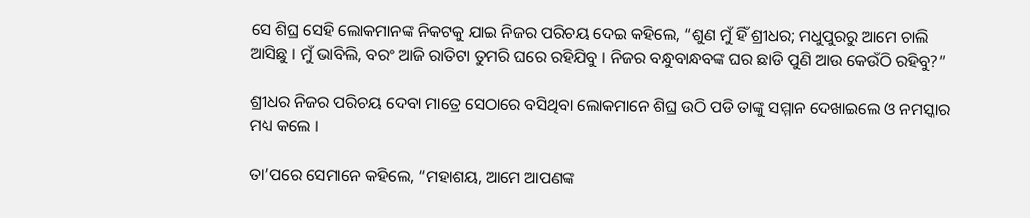ସେ ଶିଘ୍ର ସେହି ଲୋକମାନଙ୍କ ନିକଟକୁ ଯାଇ ନିଜର ପରିଚୟ ଦେଇ କହିଲେ, “ଶୁଣ ମୁଁ ହିଁ ଶ୍ରୀଧର; ମଧୁପୁରରୁ ଆମେ ଚାଲି ଆସିଛୁ । ମୁଁ ଭାବିଲି, ବରଂ ଆଜି ରାତିଟା ତୁମରି ଘରେ ରହିଯିବୁ । ନିଜର ବନ୍ଧୁବାନ୍ଧବଙ୍କ ଘର ଛାଡି ପୁଣି ଆଉ କେଉଁଠି ରହିବୁ?”

ଶ୍ରୀଧର ନିଜର ପରିଚୟ ଦେବା ମାତ୍ରେ ସେଠାରେ ବସିଥିବା ଲୋକମାନେ ଶିଘ୍ର ଉଠି ପଡି ତାଙ୍କୁ ସମ୍ମାନ ଦେଖାଇଲେ ଓ ନମସ୍କାର ମଧ୍ୟ କଲେ ।

ତା’ପରେ ସେମାନେ କହିଲେ, “ମହାଶୟ, ଆମେ ଆପଣଙ୍କ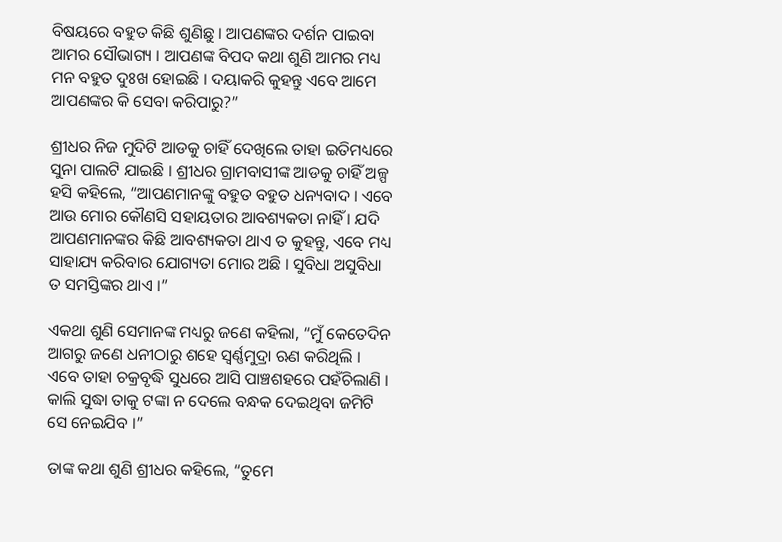ବିଷୟରେ ବହୁତ କିଛି ଶୁଣିଛୁ । ଆପଣଙ୍କର ଦର୍ଶନ ପାଇବା ଆମର ସୌଭାଗ୍ୟ । ଆପଣଙ୍କ ବିପଦ କଥା ଶୁଣି ଆମର ମଧ୍ୟ ମନ ବହୁତ ଦୁଃଖ ହୋଇଛି । ଦୟାକରି କୁହନ୍ତୁ ଏବେ ଆମେ ଆପଣଙ୍କର କି ସେବା କରିପାରୁ?”

ଶ୍ରୀଧର ନିଜ ମୁଦିଟି ଆଡକୁ ଚାହିଁ ଦେଖିଲେ ତାହା ଇତିମଧ୍ୟରେ ସୁନା ପାଲଟି ଯାଇଛି । ଶ୍ରୀଧର ଗ୍ରାମବାସୀଙ୍କ ଆଡକୁ ଚାହିଁ ଅଳ୍ପ ହସି କହିଲେ, “ଆପଣମାନଙ୍କୁ ବହୁତ ବହୁତ ଧନ୍ୟବାଦ । ଏବେ ଆଉ ମୋର କୌଣସି ସହାୟତାର ଆବଶ୍ୟକତା ନାହିଁ । ଯଦି ଆପଣମାନଙ୍କର କିଛି ଆବଶ୍ୟକତା ଥାଏ ତ କୁହନ୍ତୁ, ଏବେ ମଧ୍ୟ ସାହାଯ୍ୟ କରିବାର ଯୋଗ୍ୟତା ମୋର ଅଛି । ସୁବିଧା ଅସୁବିଧା ତ ସମସ୍ତିଙ୍କର ଥାଏ ।”

ଏକଥା ଶୁଣି ସେମାନଙ୍କ ମଧ୍ୟରୁ ଜଣେ କହିଲା, “ମୁଁ କେତେଦିନ ଆଗରୁ ଜଣେ ଧନୀଠାରୁ ଶହେ ସ୍ୱର୍ଣ୍ଣମୁଦ୍ରା ଋଣ କରିଥିଲି । ଏବେ ତାହା ଚକ୍ରବୃଦ୍ଧି ସୁଧରେ ଆସି ପାଞ୍ଚଶହରେ ପହଁଚିଲାଣି । କାଲି ସୁଦ୍ଧା ତାକୁ ଟଙ୍କା ନ ଦେଲେ ବନ୍ଧକ ଦେଇଥିବା ଜମିଟି ସେ ନେଇଯିବ ।”

ତାଙ୍କ କଥା ଶୁଣି ଶ୍ରୀଧର କହିଲେ, “ତୁମେ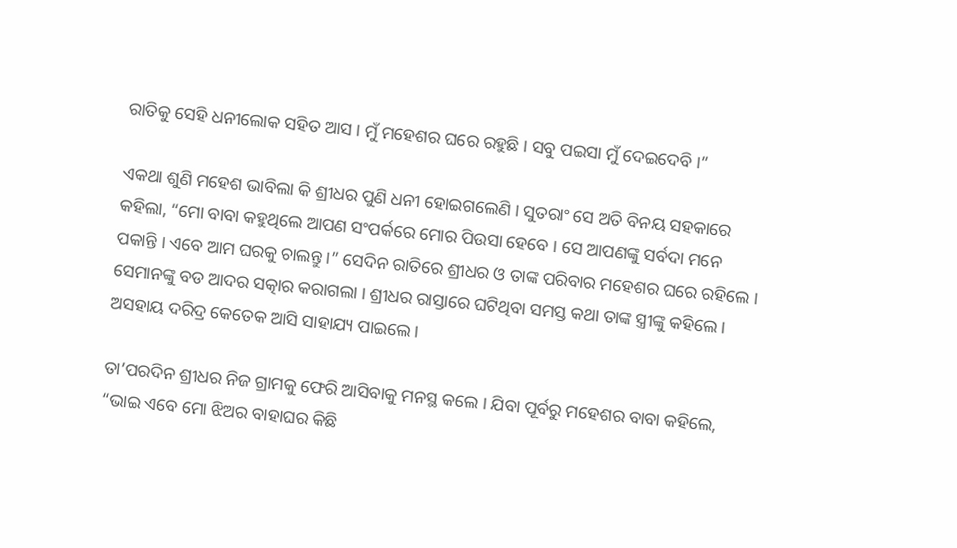ରାତିକୁ ସେହି ଧନୀଲୋକ ସହିତ ଆସ । ମୁଁ ମହେଶର ଘରେ ରହୁଛି । ସବୁ ପଇସା ମୁଁ ଦେଇଦେବି ।”

ଏକଥା ଶୁଣି ମହେଶ ଭାବିଲା କି ଶ୍ରୀଧର ପୁଣି ଧନୀ ହୋଇଗଲେଣି । ସୁତରାଂ ସେ ଅତି ବିନୟ ସହକାରେ କହିଲା, “ମୋ ବାବା କହୁଥିଲେ ଆପଣ ସଂପର୍କରେ ମୋର ପିଉସା ହେବେ । ସେ ଆପଣଙ୍କୁ ସର୍ବଦା ମନେ ପକାନ୍ତି । ଏବେ ଆମ ଘରକୁ ଚାଲନ୍ତୁ ।” ସେଦିନ ରାତିରେ ଶ୍ରୀଧର ଓ ତାଙ୍କ ପରିବାର ମହେଶର ଘରେ ରହିଲେ । ସେମାନଙ୍କୁ ବଡ ଆଦର ସତ୍କାର କରାଗଲା । ଶ୍ରୀଧର ରାସ୍ତାରେ ଘଟିଥିବା ସମସ୍ତ କଥା ତାଙ୍କ ସ୍ତ୍ରୀଙ୍କୁ କହିଲେ । ଅସହାୟ ଦରିଦ୍ର କେତେକ ଆସି ସାହାଯ୍ୟ ପାଇଲେ ।

ତା’ପରଦିନ ଶ୍ରୀଧର ନିଜ ଗ୍ରାମକୁ ଫେରି ଆସିବାକୁ ମନସ୍ଥ କଲେ । ଯିବା ପୂର୍ବରୁ ମହେଶର ବାବା କହିଲେ, “ଭାଇ ଏବେ ମୋ ଝିଅର ବାହାଘର କିଛି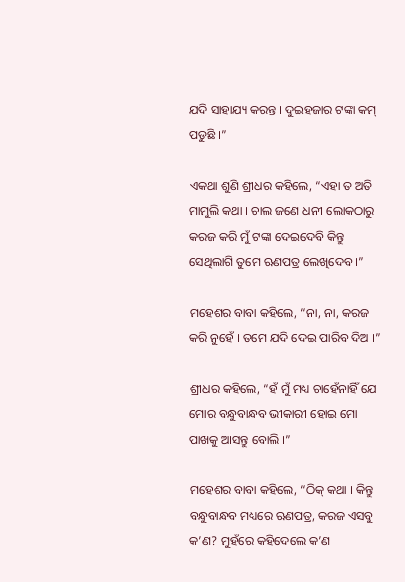ଯଦି ସାହାଯ୍ୟ କରନ୍ତ । ଦୁଇହଜାର ଟଙ୍କା କମ୍ ପଡୁଛି ।”

ଏକଥା ଶୁଣି ଶ୍ରୀଧର କହିଲେ, “ଏହା ତ ଅତି ମାମୁଲି କଥା । ଚାଲ ଜଣେ ଧନୀ ଲୋକଠାରୁ କରଜ କରି ମୁଁ ଟଙ୍କା ଦେଇଦେବି କିନ୍ତୁ ସେଥିଲାଗି ତୁମେ ଋଣପତ୍ର ଲେଖିଦେବ ।”

ମହେଶର ବାବା କହିଲେ, “ନା, ନା, କରଜ କରି ନୁହେଁ । ତମେ ଯଦି ଦେଇ ପାରିବ ଦିଅ ।”

ଶ୍ରୀଧର କହିଲେ, “ହଁ ମୁଁ ମଧ୍ୟ ଚାହେଁନାହିଁ ଯେ ମୋର ବନ୍ଧୁବାନ୍ଧବ ଭୀକାରୀ ହୋଇ ମୋ ପାଖକୁ ଆସନ୍ତୁ ବୋଲି ।”

ମହେଶର ବାବା କହିଲେ, “ଠିକ୍ କଥା । କିନ୍ତୁ ବନ୍ଧୁବାନ୍ଧବ ମଧ୍ୟରେ ଋଣପତ୍ର, କରଜ ଏସବୁ କ’ଣ? ମୁହଁରେ କହିଦେଲେ କ’ଣ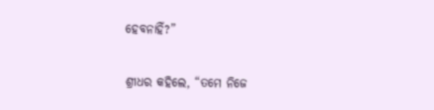ହେବନାହିଁ?”

ଶ୍ରୀଧର କହିଲେ, “ତମେ ନିଜେ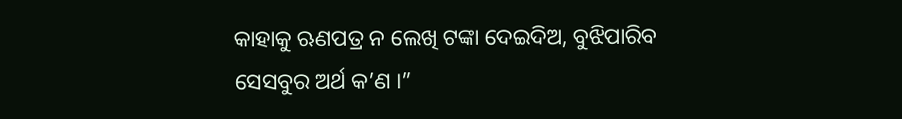କାହାକୁ ଋଣପତ୍ର ନ ଲେଖି ଟଙ୍କା ଦେଇଦିଅ, ବୁଝିପାରିବ ସେସବୁର ଅର୍ଥ କ’ଣ ।”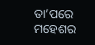ତା’ପରେ ମହେଶର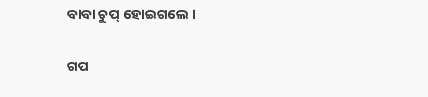ବାବା ଚୁପ୍ ହୋଇଗଲେ ।


ଗପ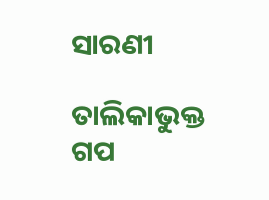ସାରଣୀ

ତାଲିକାଭୁକ୍ତ ଗପ